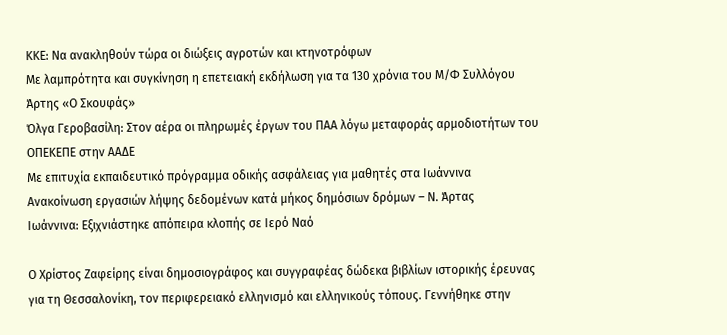ΚΚΕ: Να ανακληθούν τώρα οι διώξεις αγροτών και κτηνοτρόφων
Με λαμπρότητα και συγκίνηση η επετειακή εκδήλωση για τα 130 χρόνια του Μ/Φ Συλλόγου Άρτης «Ο Σκουφάς»
Όλγα Γεροβασίλη: Στον αέρα οι πληρωμές έργων του ΠΑΑ λόγω μεταφοράς αρμοδιοτήτων του ΟΠΕΚΕΠΕ στην ΑΑΔΕ
Με επιτυχία εκπαιδευτικό πρόγραμμα οδικής ασφάλειας για μαθητές στα Ιωάννινα
Ανακοίνωση εργασιών λήψης δεδομένων κατά μήκος δημόσιων δρόμων – Ν. Άρτας
Ιωάννινα: Εξιχνιάστηκε απόπειρα κλοπής σε Ιερό Ναό

Ο Χρίστος Ζαφείρης είναι δημοσιογράφος και συγγραφέας δώδεκα βιβλίων ιστορικής έρευνας για τη Θεσσαλονίκη, τον περιφερειακό ελληνισμό και ελληνικούς τόπους. Γεννήθηκε στην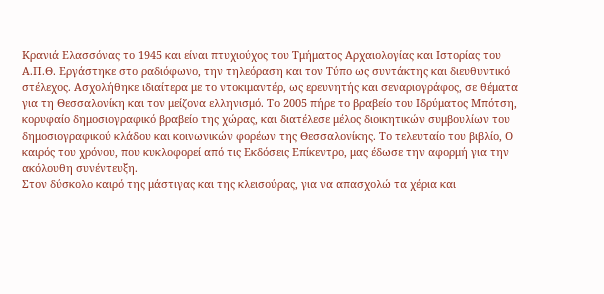Κρανιά Ελασσόνας το 1945 και είναι πτυχιούχος του Τμήματος Αρχαιολογίας και Ιστορίας του Α.Π.Θ. Εργάστηκε στο ραδιόφωνο, την τηλεόραση και τον Τύπο ως συντάκτης και διευθυντικό στέλεχος. Ασχολήθηκε ιδιαίτερα με το ντοκιμαντέρ, ως ερευνητής και σεναριογράφος, σε θέματα για τη Θεσσαλονίκη και τον μείζονα ελληνισμό. Το 2005 πήρε το βραβείο του Ιδρύματος Μπότση, κορυφαίο δημοσιογραφικό βραβείο της χώρας, και διατέλεσε μέλος διοικητικών συμβουλίων του δημοσιογραφικού κλάδου και κοινωνικών φορέων της Θεσσαλονίκης. Το τελευταίο του βιβλίο, Ο καιρός του χρόνου, που κυκλοφορεί από τις Εκδόσεις Επίκεντρο, μας έδωσε την αφορμή για την ακόλουθη συνέντευξη.
Στον δύσκολο καιρό της μάστιγας και της κλεισούρας, για να απασχολώ τα χέρια και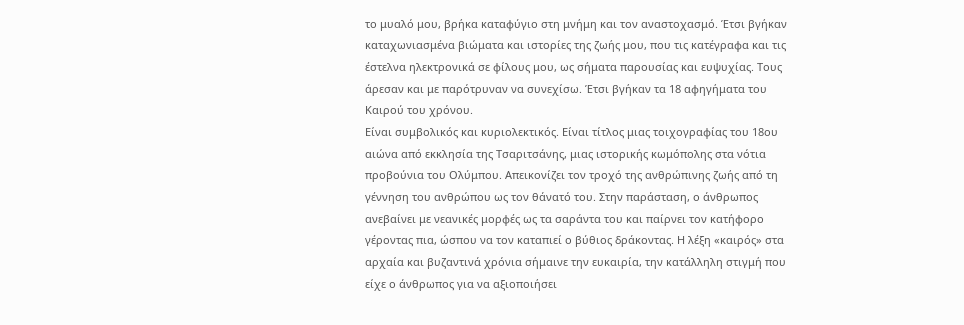το μυαλό μου, βρήκα καταφύγιο στη μνήμη και τον αναστοχασμό. Έτσι βγήκαν καταχωνιασμένα βιώματα και ιστορίες της ζωής μου, που τις κατέγραφα και τις έστελνα ηλεκτρονικά σε φίλους μου, ως σήματα παρουσίας και ευψυχίας. Τους άρεσαν και με παρότρυναν να συνεχίσω. Έτσι βγήκαν τα 18 αφηγήματα του Καιρού του χρόνου.
Είναι συμβολικός και κυριολεκτικός. Είναι τίτλος μιας τοιχογραφίας του 18ου αιώνα από εκκλησία της Τσαριτσάνης, μιας ιστορικής κωμόπολης στα νότια προβούνια του Ολύμπου. Απεικονίζει τον τροχό της ανθρώπινης ζωής από τη γέννηση του ανθρώπου ως τον θάνατό του. Στην παράσταση, ο άνθρωπος ανεβαίνει με νεανικές μορφές ως τα σαράντα του και παίρνει τον κατήφορο γέροντας πια, ώσπου να τον καταπιεί ο βύθιος δράκοντας. Η λέξη «καιρός» στα αρχαία και βυζαντινά χρόνια σήμαινε την ευκαιρία, την κατάλληλη στιγμή που είχε ο άνθρωπος για να αξιοποιήσει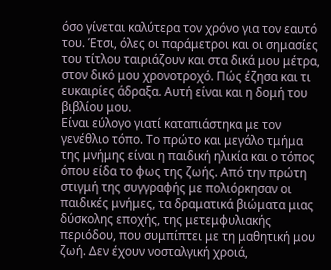όσο γίνεται καλύτερα τον χρόνο για τον εαυτό του. Έτσι, όλες οι παράμετροι και οι σημασίες του τίτλου ταιριάζουν και στα δικά μου μέτρα, στον δικό μου χρονοτροχό. Πώς έζησα και τι ευκαιρίες άδραξα. Αυτή είναι και η δομή του βιβλίου μου.
Είναι εύλογο γιατί καταπιάστηκα με τον γενέθλιο τόπο. Το πρώτο και μεγάλο τμήμα της μνήμης είναι η παιδική ηλικία και ο τόπος όπου είδα το φως της ζωής. Από την πρώτη στιγμή της συγγραφής με πολιόρκησαν οι παιδικές μνήμες, τα δραματικά βιώματα μιας δύσκολης εποχής, της μετεμφυλιακής περιόδου, που συμπίπτει με τη μαθητική μου ζωή. Δεν έχουν νοσταλγική χροιά,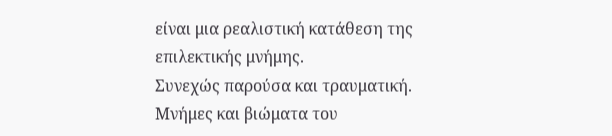είναι μια ρεαλιστική κατάθεση της επιλεκτικής μνήμης.
Συνεχώς παρούσα και τραυματική. Μνήμες και βιώματα του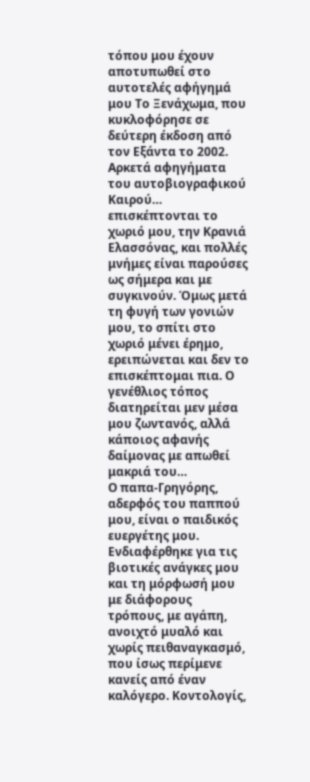τόπου μου έχουν αποτυπωθεί στο αυτοτελές αφήγημά μου Το Ξενάχωμα, που κυκλοφόρησε σε δεύτερη έκδοση από τον Εξάντα το 2002. Αρκετά αφηγήματα του αυτοβιογραφικού Καιρού… επισκέπτονται το χωριό μου, την Κρανιά Ελασσόνας, και πολλές μνήμες είναι παρούσες ως σήμερα και με συγκινούν. Όμως μετά τη φυγή των γονιών μου, το σπίτι στο χωριό μένει έρημο, ερειπώνεται και δεν το επισκέπτομαι πια. Ο γενέθλιος τόπος διατηρείται μεν μέσα μου ζωντανός, αλλά κάποιος αφανής δαίμονας με απωθεί μακριά του…
Ο παπα-Γρηγόρης, αδερφός του παππού μου, είναι ο παιδικός ευεργέτης μου. Ενδιαφέρθηκε για τις βιοτικές ανάγκες μου και τη μόρφωσή μου με διάφορους τρόπους, με αγάπη, ανοιχτό μυαλό και χωρίς πειθαναγκασμό, που ίσως περίμενε κανείς από έναν καλόγερο. Κοντολογίς,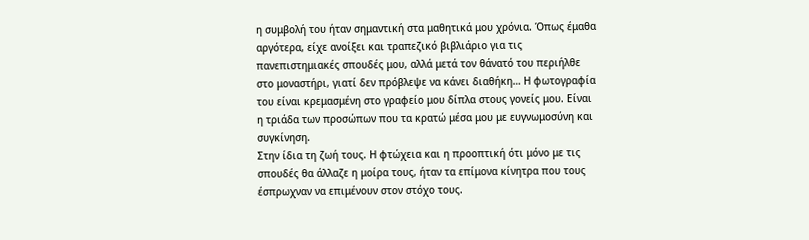η συμβολή του ήταν σημαντική στα μαθητικά μου χρόνια. Όπως έμαθα αργότερα, είχε ανοίξει και τραπεζικό βιβλιάριο για τις πανεπιστημιακές σπουδές μου, αλλά μετά τον θάνατό του περιήλθε στο μοναστήρι, γιατί δεν πρόβλεψε να κάνει διαθήκη… Η φωτογραφία του είναι κρεμασμένη στο γραφείο μου δίπλα στους γονείς μου. Είναι η τριάδα των προσώπων που τα κρατώ μέσα μου με ευγνωμοσύνη και συγκίνηση.
Στην ίδια τη ζωή τους. Η φτώχεια και η προοπτική ότι μόνο με τις σπουδές θα άλλαζε η μοίρα τους, ήταν τα επίμονα κίνητρα που τους έσπρωχναν να επιμένουν στον στόχο τους.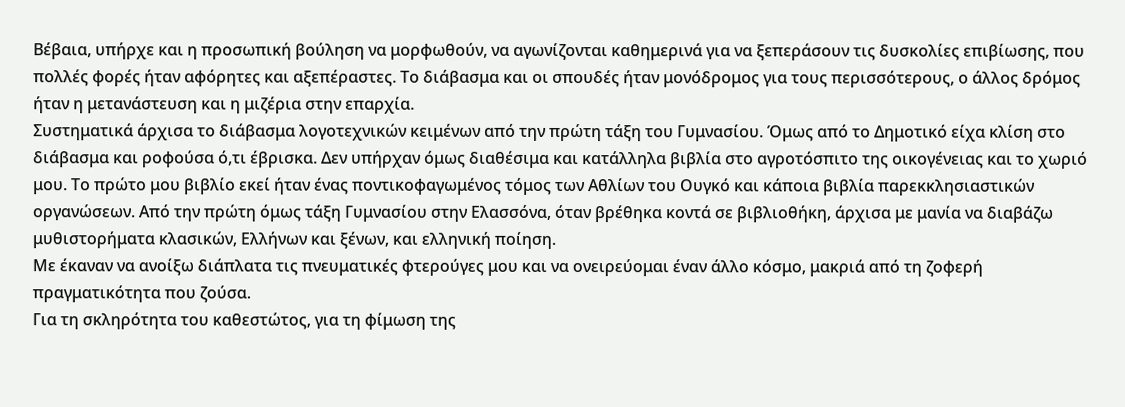Βέβαια, υπήρχε και η προσωπική βούληση να μορφωθούν, να αγωνίζονται καθημερινά για να ξεπεράσουν τις δυσκολίες επιβίωσης, που πολλές φορές ήταν αφόρητες και αξεπέραστες. Το διάβασμα και οι σπουδές ήταν μονόδρομος για τους περισσότερους, ο άλλος δρόμος ήταν η μετανάστευση και η μιζέρια στην επαρχία.
Συστηματικά άρχισα το διάβασμα λογοτεχνικών κειμένων από την πρώτη τάξη του Γυμνασίου. Όμως από το Δημοτικό είχα κλίση στο διάβασμα και ροφούσα ό,τι έβρισκα. Δεν υπήρχαν όμως διαθέσιμα και κατάλληλα βιβλία στο αγροτόσπιτο της οικογένειας και το χωριό μου. Το πρώτο μου βιβλίο εκεί ήταν ένας ποντικοφαγωμένος τόμος των Αθλίων του Ουγκό και κάποια βιβλία παρεκκλησιαστικών οργανώσεων. Από την πρώτη όμως τάξη Γυμνασίου στην Ελασσόνα, όταν βρέθηκα κοντά σε βιβλιοθήκη, άρχισα με μανία να διαβάζω μυθιστορήματα κλασικών, Ελλήνων και ξένων, και ελληνική ποίηση.
Με έκαναν να ανοίξω διάπλατα τις πνευματικές φτερούγες μου και να ονειρεύομαι έναν άλλο κόσμο, μακριά από τη ζοφερή πραγματικότητα που ζούσα.
Για τη σκληρότητα του καθεστώτος, για τη φίμωση της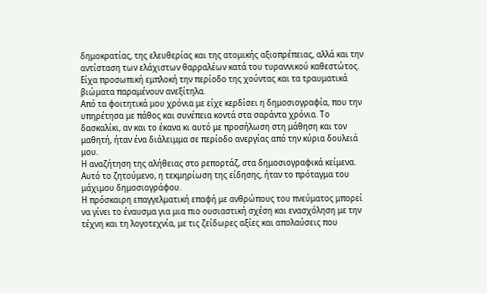δημοκρατίας, της ελευθερίας και της ατομικής αξιοπρέπειας, αλλά και την αντίσταση των ελάχιστων θαρραλέων κατά του τυραννικού καθεστώτος. Είχα προσωπική εμπλοκή την περίοδο της χούντας και τα τραυματικά βιώματα παραμένουν ανεξίτηλα.
Από τα φοιτητικά μου χρόνια με είχε κερδίσει η δημοσιογραφία, που την υπηρέτησα με πάθος και συνέπεια κοντά στα σαράντα χρόνια. Το δασκαλίκι, αν και το έκανα κι αυτό με προσήλωση στη μάθηση και τον μαθητή, ήταν ένα διάλειμμα σε περίοδο ανεργίας από την κύρια δουλειά μου.
Η αναζήτηση της αλήθειας στο ρεπορτάζ, στα δημοσιογραφικά κείμενα. Αυτό το ζητούμενο, η τεκμηρίωση της είδησης, ήταν το πρόταγμα του μάχιμου δημοσιογράφου.
Η πρόσκαιρη επαγγελματική επαφή με ανθρώπους του πνεύματος μπορεί να γίνει το έναυσμα για μια πιο ουσιαστική σχέση και ενασχόληση με την τέχνη και τη λογοτεχνία, με τις ζείδωρες αξίες και απολαύσεις που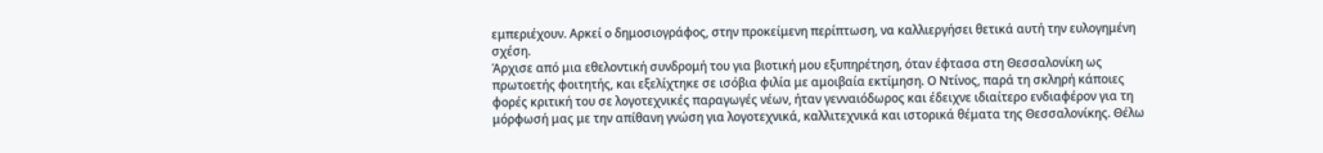εμπεριέχουν. Αρκεί ο δημοσιογράφος, στην προκείμενη περίπτωση, να καλλιεργήσει θετικά αυτή την ευλογημένη σχέση.
Άρχισε από μια εθελοντική συνδρομή του για βιοτική μου εξυπηρέτηση, όταν έφτασα στη Θεσσαλονίκη ως πρωτοετής φοιτητής, και εξελίχτηκε σε ισόβια φιλία με αμοιβαία εκτίμηση. Ο Ντίνος, παρά τη σκληρή κάποιες φορές κριτική του σε λογοτεχνικές παραγωγές νέων, ήταν γενναιόδωρος και έδειχνε ιδιαίτερο ενδιαφέρον για τη μόρφωσή μας με την απίθανη γνώση για λογοτεχνικά, καλλιτεχνικά και ιστορικά θέματα της Θεσσαλονίκης. Θέλω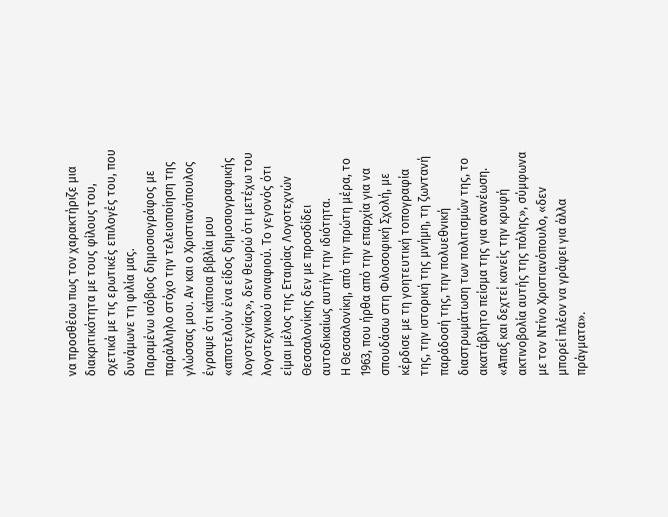να προσθέσω πως τον χαρακτήριζε μια διακριτικότητα με τους φίλους του, σχετικά με τις ερωτικές επιλογές του, που δυνάμωνε τη φιλία μας.
Παραμένω ισόβιος δημοσιογράφος με παράλληλο στόχο την τελειοποίηση της γλώσσας μου. Αν και ο Χριστιανόπουλος έγραψε ότι κάποια βιβλία μου «αποτελούν ένα είδος δημοσιογραφικής λογοτεχνίας», δεν θεωρώ ότι μετέχω του λογοτεχνικού σιναφιού. Το γεγονός ότι είμαι μέλος της Εταιρίας Λογοτεχνών Θεσσαλονίκης δεν με προσδίδει αυτοδικαίως αυτήν την ιδιότητα.
Η Θεσσαλονίκη, από την πρώτη μέρα, το 1963, που ήρθα από την επαρχία για να σπουδάσω στη Φιλοσοφική Σχολή, με κέρδισε με τη γοητευτική τοπογραφία της, την ιστορική της μνήμη, τη ζωντανή παράδοσή της, την πολυεθνική διαστρωμάτωση των πολιτισμών της, το ακατάβλητο πείσμα της για ανανέωση. «Άπαξ και δεχτεί κανείς την κρυφή ακτινοβολία αυτής της πόλης», σύμφωνα με τον Ντίνο Χριστιανόπουλο, «δεν μπορεί πλέον να γράφει για άλλα πράγματα».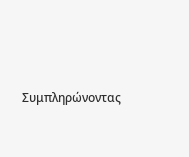Συμπληρώνοντας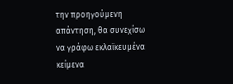την προηγούμενη απάντηση, θα συνεχίσω να γράφω εκλαϊκευμένα κείμενα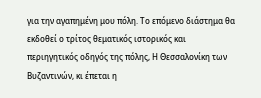για την αγαπημένη μου πόλη. Το επόμενο διάστημα θα εκδοθεί ο τρίτος θεματικός ιστορικός και περιηγητικός οδηγός της πόλης, Η Θεσσαλονίκη των Βυζαντινών, κι έπεται η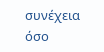συνέχεια όσο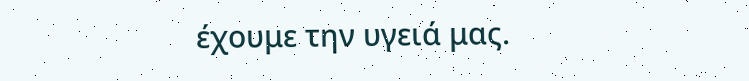έχουμε την υγειά μας.